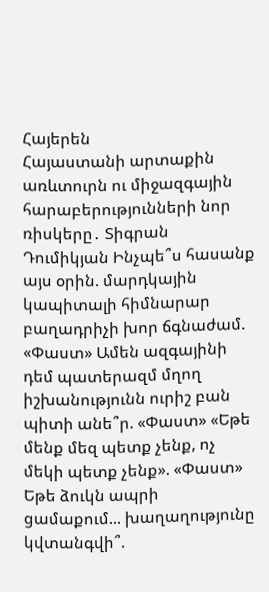Հայերեն
Հայաստանի արտաքին առևտուրն ու միջազգային հարաբերությունների նոր ռիսկերը․ Տիգրան Դումիկյան Ինչպե՞ս հասանք այս օրին. մարդկային կապիտալի հիմնարար բաղադրիչի խոր ճգնաժամ. «Փաստ» Ամեն ազգայինի դեմ պատերազմ մղող իշխանությունն ուրիշ բան պիտի անե՞ր. «Փաստ» «Եթե մենք մեզ պետք չենք, ոչ մեկի պետք չենք». «Փաստ» Եթե ձուկն ապրի ցամաքում... խաղաղությունը կվտանգվի՞.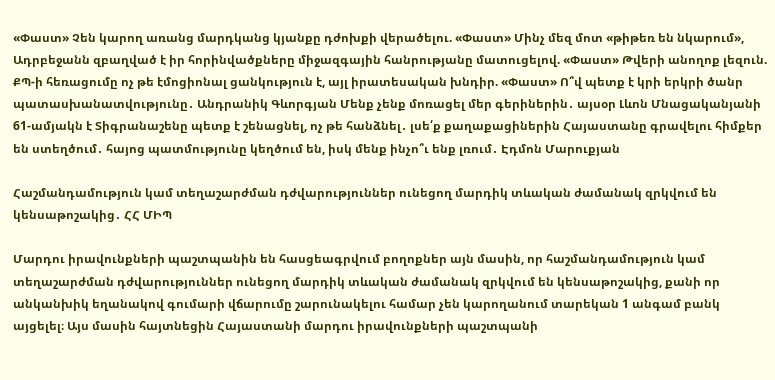«Փաստ» Չեն կարող առանց մարդկանց կյանքը դժոխքի վերածելու. «Փաստ» Մինչ մեզ մոտ «թիթեռ են նկարում», Ադրբեջանն զբաղված է իր հորինվածքները միջազգային հանրությանը մատուցելով. «Փաստ» Թվերի անողոք լեզուն. ՔՊ-ի հեռացումը ոչ թե էմոցիոնալ ցանկություն է, այլ իրատեսական խնդիր. «Փաստ» Ո՞վ պետք է կրի երկրի ծանր պատասխանատվությունը․ Անդրանիկ Գևորգյան Մենք չենք մոռացել մեր գերիներին․ այսօր Լևոն Մնացականյանի 61-ամյակն է Տիգրանաշենը պետք է շենացնել, ոչ թե հանձնել․ լսե՛ք քաղաքացիներին Հայաստանը գրավելու հիմքեր են ստեղծում․ հայոց պատմությունը կեղծում են, իսկ մենք ինչո՞ւ ենք լռում․ Էդմոն Մարուքյան

Հաշմանդամություն կամ տեղաշարժման դժվարություններ ունեցող մարդիկ տևական ժամանակ զրկվում են կենսաթոշակից․ ՀՀ ՄԻՊ

Մարդու իրավունքների պաշտպանին են հասցեագրվում բողոքներ այն մասին, որ հաշմանդամություն կամ տեղաշարժման դժվարություններ ունեցող մարդիկ տևական ժամանակ զրկվում են կենսաթոշակից, քանի որ անկանխիկ եղանակով գումարի վճարումը շարունակելու համար չեն կարողանում տարեկան 1 անգամ բանկ այցելել։ Այս մասին հայտնեցին Հայաստանի մարդու իրավունքների պաշտպանի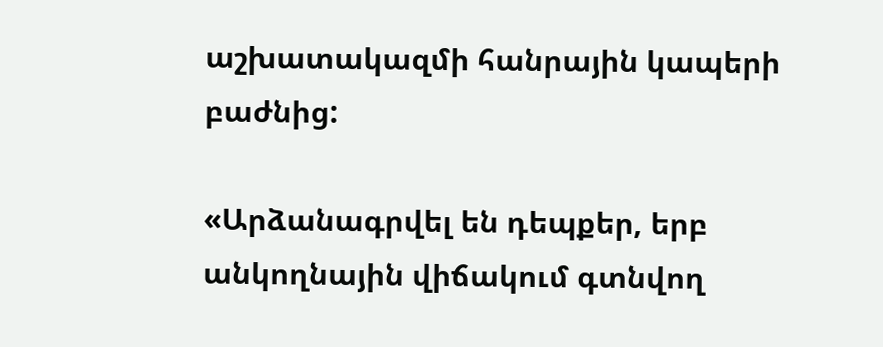աշխատակազմի հանրային կապերի բաժնից:

«Արձանագրվել են դեպքեր, երբ անկողնային վիճակում գտնվող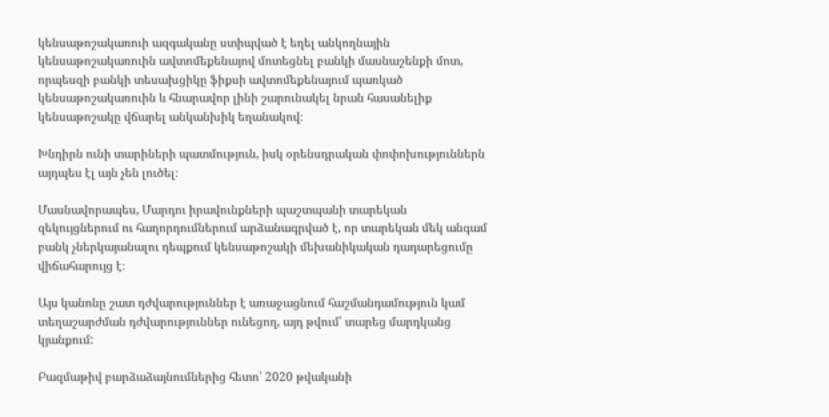կենսաթոշակառուի ազգականը ստիպված է եղել անկողնային կենսաթոշակառուին ավտոմեքենայով մոտեցնել բանկի մասնաշենքի մոտ, որպեսզի բանկի տեսախցիկը ֆիքսի ավտոմեքենայում պառկած կենսաթոշակառուին և հնարավոր լինի շարունակել նրան հասանելիք կենսաթոշակը վճարել անկանխիկ եղանակով։

Խնդիրն ունի տարիների պատմություն, իսկ օրենսդրական փոփոխություններն այդպես էլ այն չեն լուծել։

Մասնավորապես, Մարդու իրավունքների պաշտպանի տարեկան զեկույցներում ու հաղորդումներում արձանագրված է, որ տարեկան մեկ անգամ բանկ չներկայանալու դեպքում կենսաթոշակի մեխանիկական դադարեցումը վիճահարույց է։

Այս կանոնը շատ դժվարություններ է առաջացնում հաշմանդամություն կամ տեղաշարժման դժվարություններ ունեցող, այդ թվում՝ տարեց մարդկանց կյանքում:

Բազմաթիվ բարձաձայնումներից հետո՝ 2020 թվականի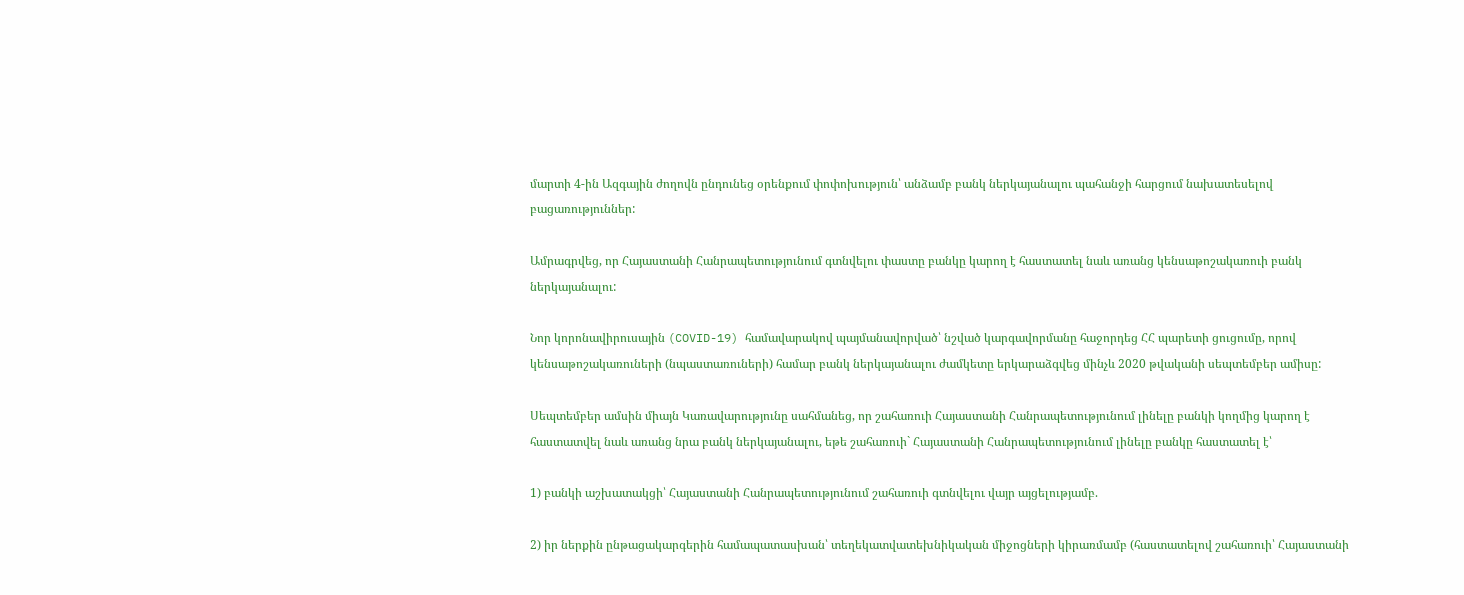մարտի 4-ին Ազգային ժողովն ընդունեց օրենքում փոփոխություն՝ անձամբ բանկ ներկայանալու պահանջի հարցում նախատեսելով բացառություններ:

Ամրագրվեց, որ Հայաստանի Հանրապետությունում գտնվելու փաստը բանկը կարող է հաստատել նաև առանց կենսաթոշակառուի բանկ ներկայանալու:

Նոր կորոնավիրուսային (COVID-19) համավարակով պայմանավորված՝ նշված կարգավորմանը հաջորդեց ՀՀ պարետի ցուցումը, որով կենսաթոշակառուների (նպաստառուների) համար բանկ ներկայանալու ժամկետը երկարաձգվեց մինչև 2020 թվականի սեպտեմբեր ամիսը:

Սեպտեմբեր ամսին միայն Կառավարությունը սահմանեց, որ շահառուի Հայաստանի Հանրապետությունում լինելը բանկի կողմից կարող է հաստատվել նաև առանց նրա բանկ ներկայանալու, եթե շահառուի` Հայաստանի Հանրապետությունում լինելը բանկը հաստատել է՝

1) բանկի աշխատակցի՝ Հայաստանի Հանրապետությունում շահառուի գտնվելու վայր այցելությամբ.

2) իր ներքին ընթացակարգերին համապատասխան՝ տեղեկատվատեխնիկական միջոցների կիրառմամբ (հաստատելով շահառուի՝ Հայաստանի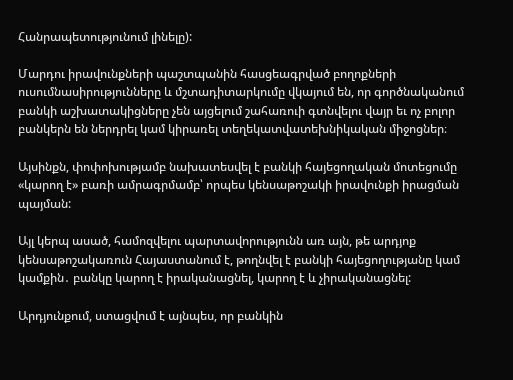Հանրապետությունում լինելը):

Մարդու իրավունքների պաշտպանին հասցեագրված բողոքների ուսումնասիրությունները և մշտադիտարկումը վկայում են, որ գործնականում բանկի աշխատակիցները չեն այցելում շահառուի գտնվելու վայր եւ ոչ բոլոր բանկերն են ներդրել կամ կիրառել տեղեկատվատեխնիկական միջոցներ։

Այսինքն, փոփոխությամբ նախատեսվել է բանկի հայեցողական մոտեցումը «կարող է» բառի ամրագրմամբ՝ որպես կենսաթոշակի իրավունքի իրացման պայման:

Այլ կերպ ասած, համոզվելու պարտավորությունն առ այն, թե արդյոք կենսաթոշակառուն Հայաստանում է, թողնվել է բանկի հայեցողությանը կամ կամքին․ բանկը կարող է իրականացնել, կարող է և չիրականացնել:

Արդյունքում, ստացվում է այնպես, որ բանկին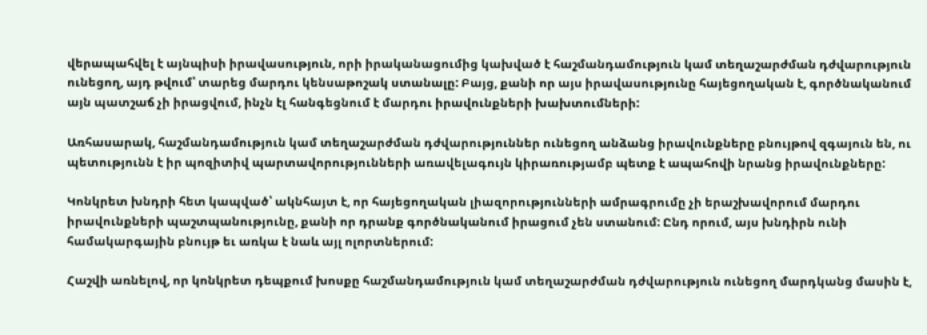վերապահվել է այնպիսի իրավասություն, որի իրականացումից կախված է հաշմանդամություն կամ տեղաշարժման դժվարություն ունեցող, այդ թվում՝ տարեց մարդու կենսաթոշակ ստանալը: Բայց, քանի որ այս իրավասությունը հայեցողական է, գործնականում այն պատշաճ չի իրացվում, ինչն էլ հանգեցնում է մարդու իրավունքների խախտումների:

Առհասարակ, հաշմանդամություն կամ տեղաշարժման դժվարություններ ունեցող անձանց իրավունքները բնույթով զգայուն են, ու պետությունն է իր պոզիտիվ պարտավորությունների առավելագույն կիրառությամբ պետք է ապահովի նրանց իրավունքները:

Կոնկրետ խնդրի հետ կապված՝ ակնհայտ է, որ հայեցողական լիազորությունների ամրագրումը չի երաշխավորում մարդու իրավունքների պաշտպանությունը, քանի որ դրանք գործնականում իրացում չեն ստանում: Ընդ որում, այս խնդիրն ունի համակարգային բնույթ եւ առկա է նաև այլ ոլորտներում:

Հաշվի առնելով, որ կոնկրետ դեպքում խոսքը հաշմանդամություն կամ տեղաշարժման դժվարություն ունեցող մարդկանց մասին է,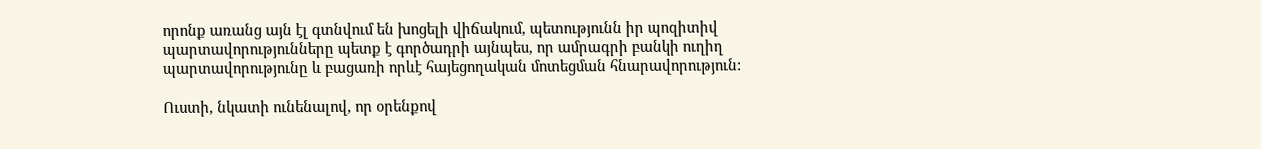որոնք առանց այն էլ գտնվում են խոցելի վիճակում, պետությունն իր պոզիտիվ պարտավորությունները պետք է գործադրի այնպես, որ ամրագրի բանկի ուղիղ պարտավորությունը և բացառի որևէ հայեցողական մոտեցման հնարավորություն:

Ուստի, նկատի ունենալով, որ օրենքով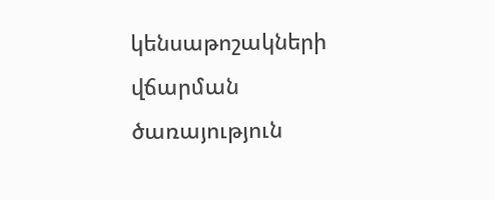կենսաթոշակների վճարման ծառայություն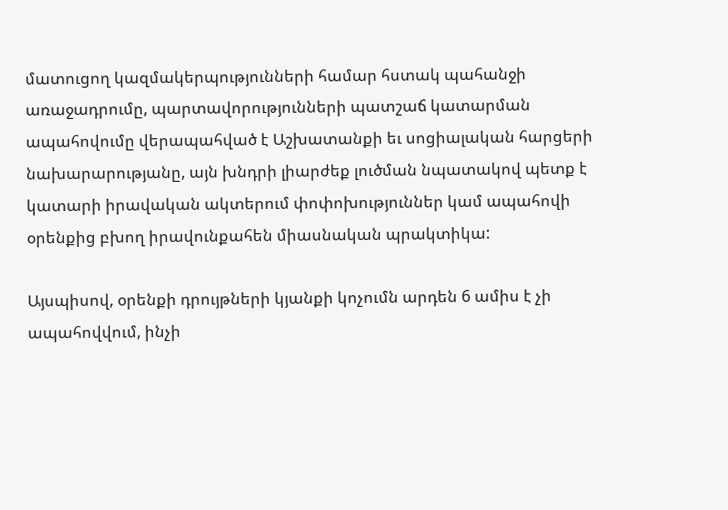մատուցող կազմակերպությունների համար հստակ պահանջի առաջադրումը, պարտավորությունների պատշաճ կատարման ապահովումը վերապահված է Աշխատանքի եւ սոցիալական հարցերի նախարարությանը, այն խնդրի լիարժեք լուծման նպատակով պետք է կատարի իրավական ակտերում փոփոխություններ կամ ապահովի օրենքից բխող իրավունքահեն միասնական պրակտիկա:

Այսպիսով, օրենքի դրույթների կյանքի կոչումն արդեն 6 ամիս է չի ապահովվում, ինչի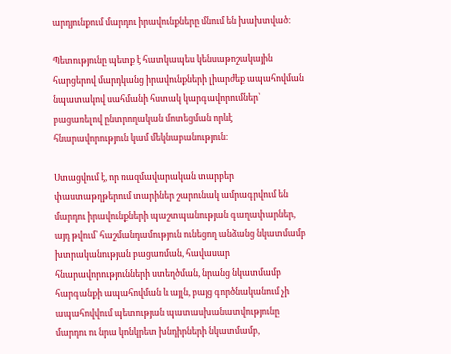արդյունքում մարդու իրավունքները մնում են խախտված։

Պետությունը պետք է հատկապես կենսաթոշակային հարցերով մարդկանց իրավունքների լիարժեք ապահովման նպատակով սահմանի հստակ կարգավորումներ՝ բացառելով ընտրողական մոտեցման որևէ հնարավորություն կամ մեկնաբանություն։

Ստացվում է, որ ռազմավարական տարբեր փաստաթղթերում տարիներ շարունակ ամրագրվում են մարդու իրավունքների պաշտպանության գաղափարներ, այդ թվում՝ հաշմանդամություն ունեցող անձանց նկատմամբ խտրականության բացառման, հավասար հնարավորությունների ստեղծման, նրանց նկատմամբ հարգանքի ապահովման և այլն, բայց գործնականում չի ապահովվում պետության պատասխանատվությունը մարդու ու նրա կոնկրետ խնդիրների նկատմամբ,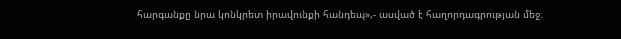հարգանքը նրա կոնկրետ իրավունքի հանդեպ»,- ասված է հաղորդագրության մեջ։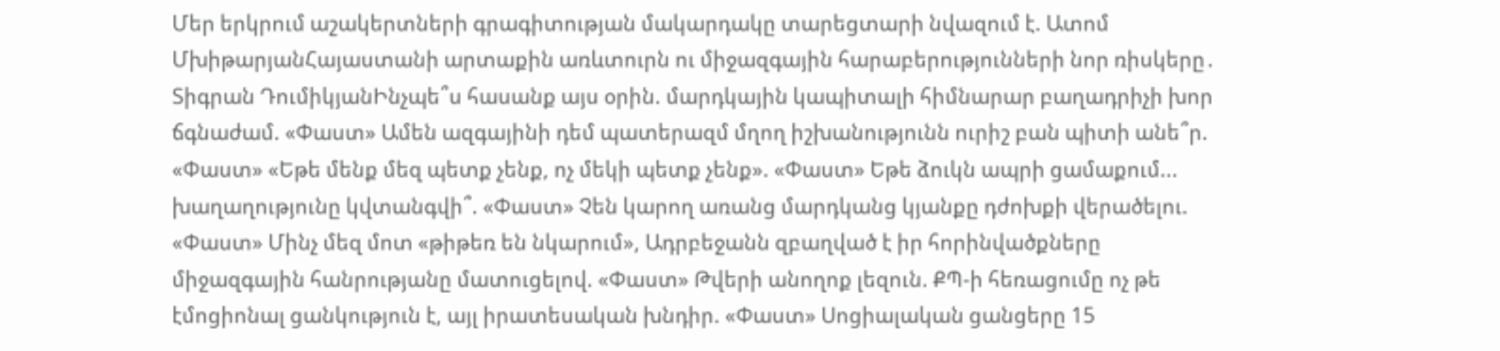Մեր երկրում աշակերտների գրագիտության մակարդակը տարեցտարի նվազում է. Ատոմ ՄխիթարյանՀայաստանի արտաքին առևտուրն ու միջազգային հարաբերությունների նոր ռիսկերը․ Տիգրան ԴումիկյանԻնչպե՞ս հասանք այս օրին. մարդկային կապիտալի հիմնարար բաղադրիչի խոր ճգնաժամ. «Փաստ» Ամեն ազգայինի դեմ պատերազմ մղող իշխանությունն ուրիշ բան պիտի անե՞ր. «Փաստ» «Եթե մենք մեզ պետք չենք, ոչ մեկի պետք չենք». «Փաստ» Եթե ձուկն ապրի ցամաքում... խաղաղությունը կվտանգվի՞. «Փաստ» Չեն կարող առանց մարդկանց կյանքը դժոխքի վերածելու. «Փաստ» Մինչ մեզ մոտ «թիթեռ են նկարում», Ադրբեջանն զբաղված է իր հորինվածքները միջազգային հանրությանը մատուցելով. «Փաստ» Թվերի անողոք լեզուն. ՔՊ-ի հեռացումը ոչ թե էմոցիոնալ ցանկություն է, այլ իրատեսական խնդիր. «Փաստ» Սոցիալական ցանցերը 15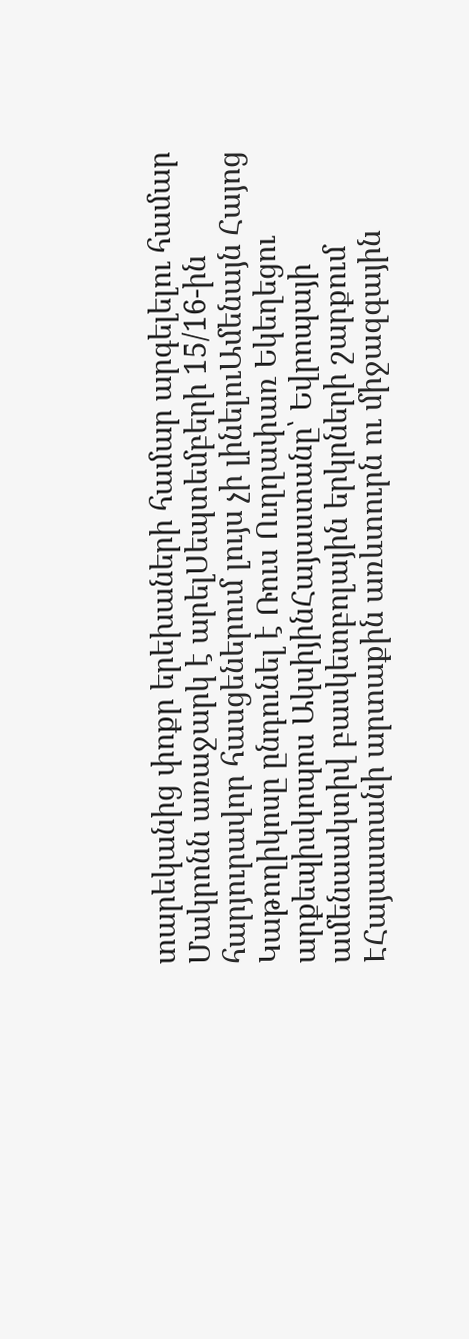տարեկանից փոքր երեխաների համար արգելելու համար Մակրոնն առաջարկ է արելՍեպտեմբերի 15/16-ին հարյուրավոր հասցեներում լույս չի լինելուԱմենայն Հայոց Կաթողիկոսը ընդունել է Ռուս Ուղղափառ Եկեղեցու արքեպիսկոպոս ԱկսիյինՀայաստանը՝ Եվրոպայի ամենաակտիվ բասկետբոլային երկրների շարքում ԷՀայաստանի արտաքին առևտուրն ու միջազգային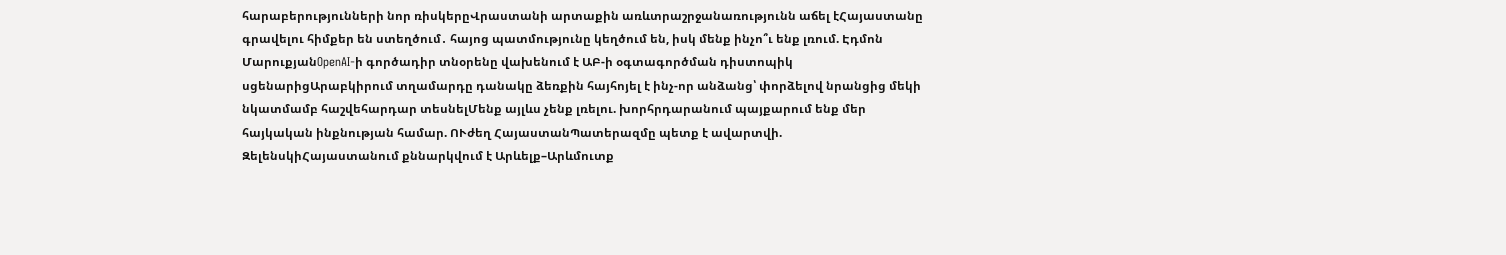հարաբերությունների նոր ռիսկերըՎրաստանի արտաքին առևտրաշրջանառությունն աճել էՀայաստանը գրավելու հիմքեր են ստեղծում․ հայոց պատմությունը կեղծում են, իսկ մենք ինչո՞ւ ենք լռում. Էդմոն ՄարուքյանOpenAI-ի գործադիր տնօրենը վախենում է ԱԲ-ի օգտագործման դիստոպիկ սցենարիցԱրաբկիրում տղամարդը դանակը ձեռքին հայհոյել է ինչ-որ անձանց՝ փորձելով նրանցից մեկի նկատմամբ հաշվեհարդար տեսնելՄենք այլևս չենք լռելու. խորհրդարանում պայքարում ենք մեր հայկական ինքնության համար. ՈՒժեղ ՀայաստանՊատերազմը պետք է ավարտվի. ԶելենսկիՀայաստանում քննարկվում է Արևելք–Արևմուտք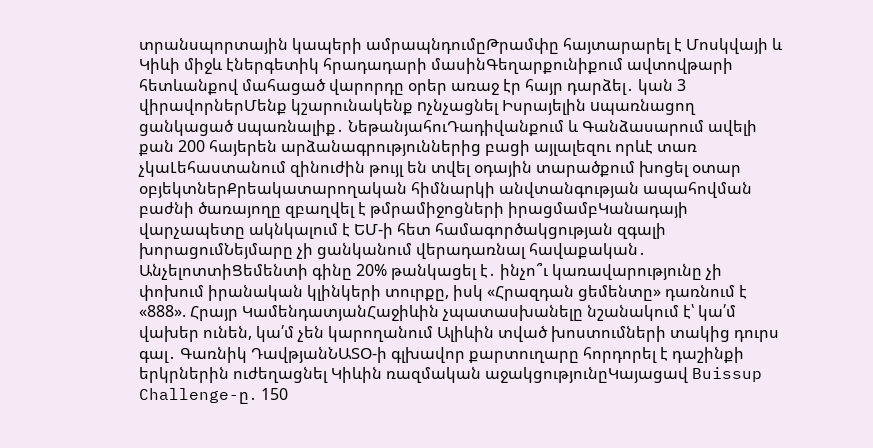տրանսպորտային կապերի ամրապնդումըԹրամփը հայտարարել է Մոսկվայի և Կիևի միջև էներգետիկ հրադադարի մասինԳեղարքունիքում ավտովթարի հետևանքով մահացած վարորդը օրեր առաջ էր հայր դարձել․ կան 3 վիրավորներՄենք կշարունակենք nչնչացնել Իսրայելին uպառնացող ցանկացած uպառնալիք․ ՆեթանյահուԴադիվանքում և Գանձասարում ավելի քան 200 հայերեն արձանագրություններից բացի այլալեզու որևէ տառ չկաԼեհաստանում զինուժին թույլ են տվել օդային տարածքում խոցել օտար օբյեկտներՔրեակատարողական հիմնարկի անվտանգության ապահովման բաժնի ծառայողը զբաղվել է թմրամիջոցների իրացմամբԿանադայի վարչապետը ակնկալում է ԵՄ-ի հետ համագործակցության զգալի խորացումՆեյմարը չի ցանկանում վերադառնալ հավաքական․ ԱնչելոտտիՑեմենտի գինը 20% թանկացել է․ ինչո՞ւ կառավարությունը չի փոխում իրանական կլինկերի տուրքը, իսկ «Հրազդան ցեմենտը» դառնում է «888». Հրայր ԿամենդատյանՀաջիևին չպատասխանելը նշանակում է՝ կա՛մ վախեր ունեն, կա՛մ չեն կարողանում Ալիևին տված խոստումների տակից դուրս գալ․ Գառնիկ ԴավթյանՆԱՏՕ-ի գլխավոր քարտուղարը հորդորել է դաշինքի երկրներին ուժեղացնել Կիևին ռազմական աջակցությունըԿայացավ Buissup Challenge-ը․ 150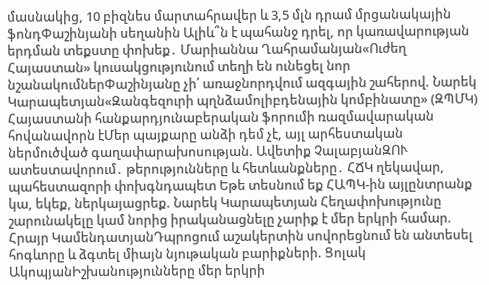մասնակից, 10 բիզնես մարտահրավեր և 3,5 մլն դրամ մրցանակային ֆոնդՓաշինյանի սեղանին Ալիև՞ն է պահանջ դրել, որ կառավարության երդման տեքստը փոխեք․ Մարիաննա Ղահրամանյան«Ուժեղ Հայաստան» կուսակցությունում տեղի են ունեցել նոր նշանակումներՓաշինյանը չի՛ առաջնորդվում ազգային շահերով. Նարեկ Կարապետյան«Զանգեզուրի պղնձամոլիբդենային կոմբինատը» (ԶՊՄԿ) Հայաստանի հանքարդյունաբերական ֆորումի ռազմավարական հովանավորն էՄեր պայքարը անձի դեմ չէ, այլ արհեստական ներմուծված գաղափարախոսության. Ավետիք ՉալաբյանԶՈՒ ատեստավորում․ թերությունները և հետևանքները․ ՀՃԿ ղեկավար, պահեստազորի փոխգնդապետ Եթե տեսնում եք ՀԱՊԿ-ին այլընտրանք կա, եկեք, ներկայացրեք. Նարեկ Կարապետյան Հեղափոխությունը շարունակելը կամ նորից իրականացնելը չարիք է մեր երկրի համար. Հրայր ԿամենդատյանԴպրոցում աշակերտին սովորեցնում են անտեսել հոգևորը և ձգտել միայն նյութական բարիքների. Ցոլակ ԱկոպյանԻշխանությունները մեր երկրի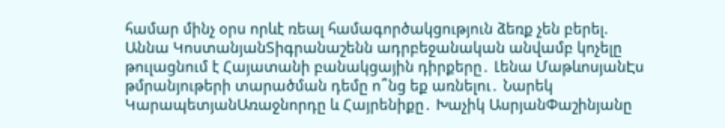համար մինչ օրս որևէ ռեալ համագործակցություն ձեռք չեն բերել. Աննա ԿոստանյանՏիգրանաշենն ադրբեջանական անվամբ կոչելը թուլացնում է Հայատանի բանակցային դիրքերը․ Լենա ՄաթևոսյանԷս թմրանյութերի տարածման դեմը ո՞նց եք առնելու․ Նարեկ ԿարապետյանԱռաջնորդը և Հայրենիքը․ Խաչիկ ԱսրյանՓաշինյանը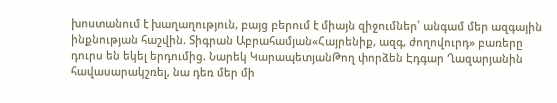խոստանում է խաղաղություն, բայց բերում է միայն զիջումներ՝ անգամ մեր ազգային ինքնության հաշվին. Տիգրան Աբրահամյան«Հայրենիք, ազգ, ժողովուրդ» բառերը դուրս են եկել երդումից. Նարեկ ԿարապետյանԹող փորձեն Էդգար Ղազարյանին հավասարակշռել, նա դեռ մեր մի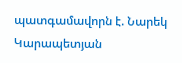պատգամավորն է. Նարեկ Կարապետյան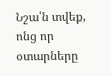Նշա՛ն տվեք, ոնց որ օտարները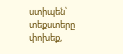ստիպեն՝ տեքստերը փոխեք,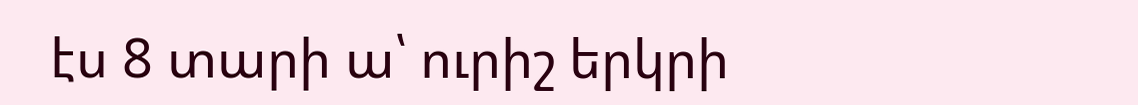էս 8 տարի ա՝ ուրիշ երկրի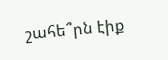շահե՞րն էիք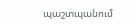պաշտպանում